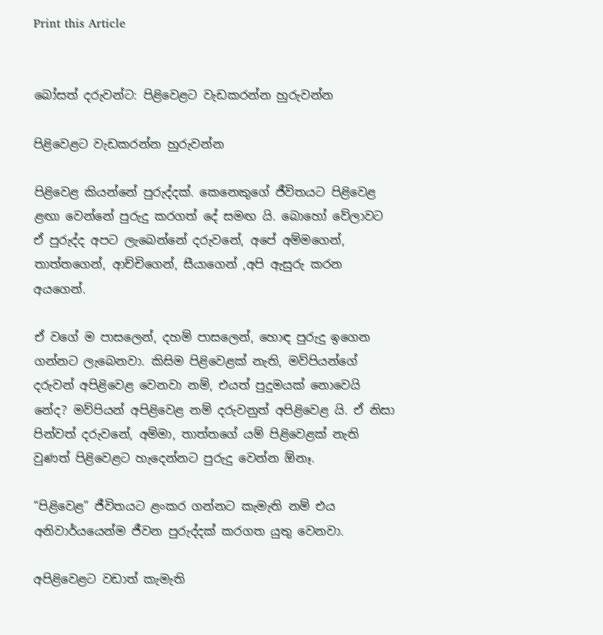Print this Article


බෝසත් දරුවන්ට: පිළිවෙළට වැඩකරන්න හුරුවන්න

පිළිවෙළට වැඩකරන්න හුරුවන්න

පිළිවෙළ කියන්නේ පුරුද්දක්. කෙනෙකුගේ ජීවිතයට පිළිවෙළ ළඟා වෙන්නේ පුරුදු කරගත් දේ සමඟ යි. බොහෝ වේලාවට ඒ පුරුද්ද අපට ලැබෙන්නේ දරුවනේ, අපේ අම්මගෙන්, තාත්තගෙන්, ආච්චිගෙන්, සීයාගෙන් ,අපි ඇසුරු කරන අයගෙන්.

ඒ වගේ ම පාසලෙන්, දහම් පාසලෙන්, හොඳ පුරුදු ඉගෙන ගන්නට ලැබෙනවා. කිසිම පිළිවෙළක් නැති, මව්පියන්ගේ දරුවන් අපිළිවෙළ වෙනවා නම්, එයත් පුදුමයක් නොවෙයි නේද? මව්පියන් අපිළිවෙළ නම් දරුවනුත් අපිළිවෙළ යි. ඒ නිසා පින්වත් දරුවනේ, අම්මා, තාත්තගේ යම් පිළිවෙළක් නැති වුණත් පිළිවෙළට හැදෙන්නට පුරුදු වෙන්න ඕනෑ.

“පිළිවෙළ” ජීවිතයට ළංකර ගන්නට කැමැති නම් එය අනිවාර්යයෙන්ම ජීවන පුරුද්දක් කරගත යුතු වෙනවා.

අපිළිවෙළට වඩාත් කැමැති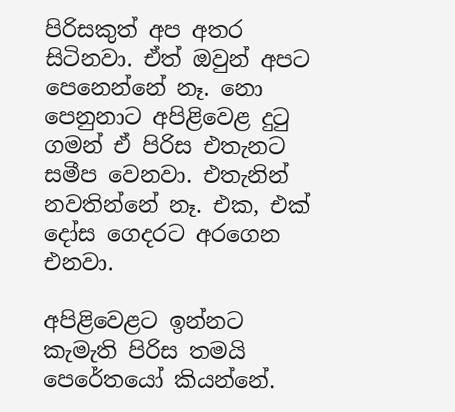පිරිසකුත් අප අතර සිටිනවා. ඒත් ඔවුන් අපට පෙනෙන්නේ නෑ. නො පෙනුනාට අපිළිවෙළ දුටු ගමන් ඒ පිරිස එතැනට සමීප වෙනවා. එතැනින් නවතින්නේ නෑ. එක, එක් දෝස ගෙදරට අරගෙන එනවා.

අපිළිවෙළට ඉන්නට කැමැති පිරිස තමයි පෙරේතයෝ කියන්නේ.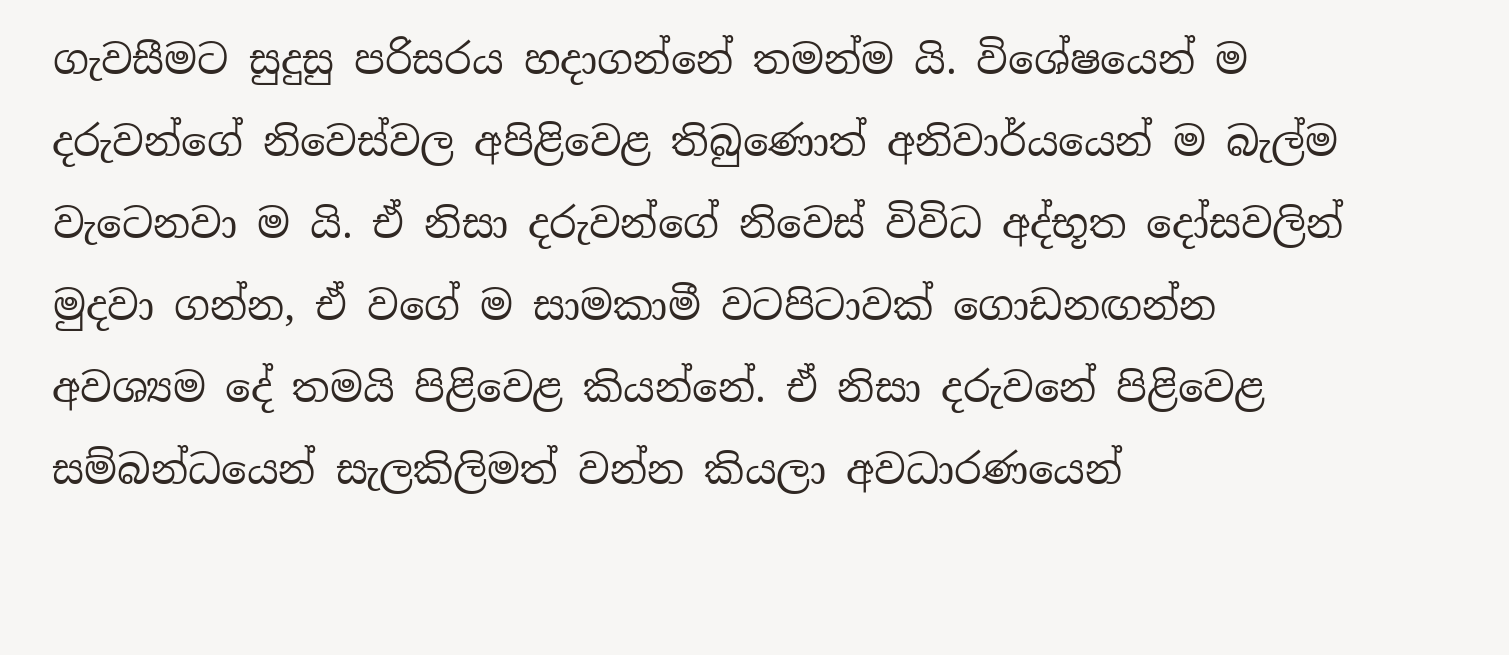ගැවසීමට සුදුසු පරිසරය හදාගන්නේ තමන්ම යි. විශේෂයෙන් ම දරුවන්ගේ නිවෙස්වල අපිළිවෙළ තිබුණොත් අනිවාර්යයෙන් ම බැල්ම වැටෙනවා ම යි. ඒ නිසා දරුවන්ගේ නිවෙස් විවිධ අද්භූත දෝසවලින් මුදවා ගන්න, ඒ වගේ ම සාමකාමී වටපිටාවක් ගොඩනඟන්න අවශ්‍යම දේ තමයි පිළිවෙළ කියන්නේ. ඒ නිසා දරුවනේ පිළිවෙළ සම්බන්ධයෙන් සැලකිලිමත් වන්න කියලා අවධාරණයෙන්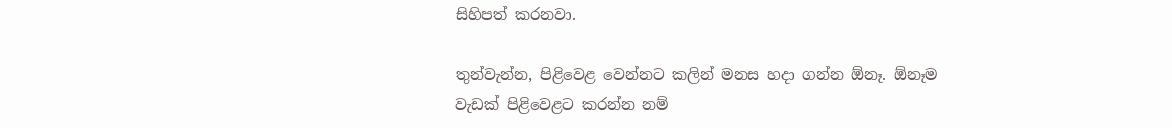සිහිපත් කරනවා.

තුන්වැන්න, පිළිවෙළ වෙන්නට කලින් මනස හදා ගන්න ඕනෑ. ඕනෑම වැඩක් පිළිවෙළට කරන්න නම්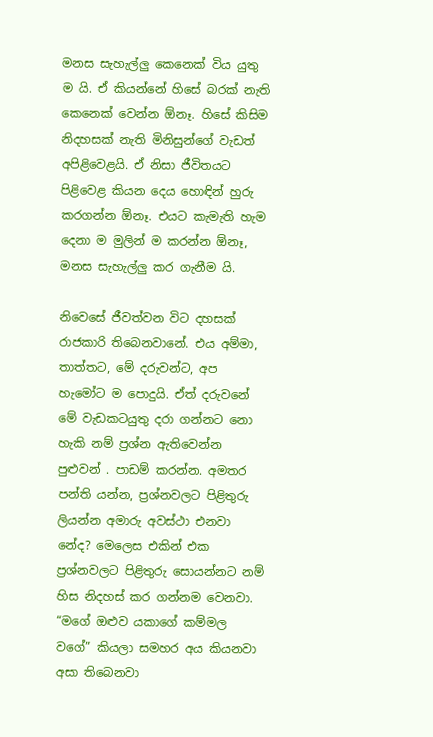මනස සැහැල්ලු කෙනෙක් විය යුතු ම යි. ඒ කියන්නේ හිසේ බරක් නැති කෙනෙක් වෙන්න ඕනෑ. හිසේ කිසිම නිදහසක් නැති මිනිසුන්ගේ වැඩත් අපිළිවෙළයි. ඒ නිසා ජීවිතයට පිළිවෙළ කියන දෙය හොඳින් හුරු කරගන්න ඕනෑ. එයට කැමැති හැම දෙනා ම මුලින් ම කරන්න ඕනෑ, මනස සැහැල්ලු කර ගැනීම යි.

නිවෙසේ ජීවත්වන විට දහසක් රාජකාරි තිබෙනවානේ. එය අම්මා, තාත්තට, මේ දරුවන්ට, අප හැමෝට ම පොදුයි. ඒත් දරුවනේ මේ වැඩකටයුතු දරා ගන්නට නො හැකි නම් ප්‍රශ්න ඇතිවෙන්න පුළුවන් . පාඩම් කරන්න. අමතර පන්ති යන්න, ප්‍රශ්නවලට පිළිතුරු ලියන්න අමාරු අවස්ථා එනවා නේද? මෙලෙස එකින් එක ප්‍රශ්නවලට පිළිතුරු සොයන්නට නම් හිස නිදහස් කර ගන්නම වෙනවා. “මගේ ඔළුව යකාගේ කම්මල වගේ” කියලා සමහර අය කියනවා අසා තිබෙනවා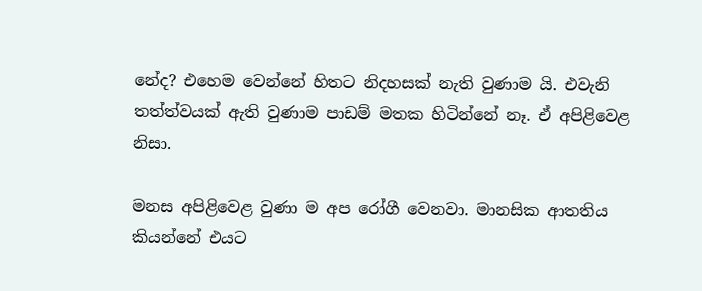නේද? එහෙම වෙන්නේ හිතට නිදහසක් නැති වුණාම යි. එවැනි තත්ත්වයක් ඇති වුණාම පාඩම් මතක හිටින්නේ නෑ. ඒ අපිළිවෙළ නිසා.

මනස අපිළිවෙළ වුණා ම අප රෝගී වෙනවා. මානසික ආතතිය කියන්නේ එයට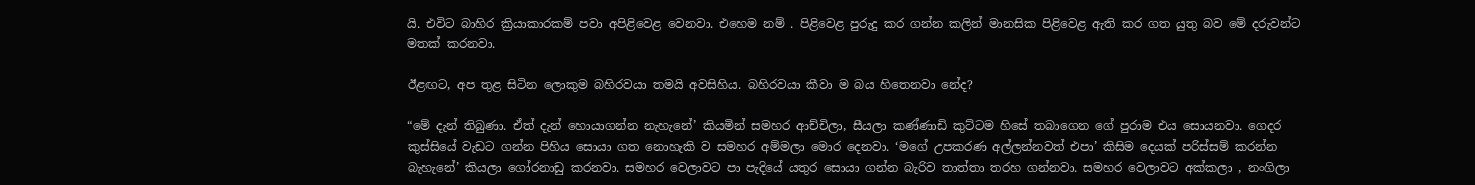යි. එවිට බාහිර ක්‍රියාකාරකම් පවා අපිළිවෙළ වෙනවා. එහෙම නම් . පිළිවෙළ පුරුදු කර ගන්න කලින් මානසික පිළිවෙළ ඇති කර ගත යුතු බව මේ දරුවන්ට මතක් කරනවා.

ඊළඟට, අප තුළ සිටින ලොකුම බහිරවයා තමයි අවසිහිය. බහිරවයා කීවා ම බය හිතෙනවා නේද?

“මේ දැන් තිබුණා. ඒත් දැන් හොයාගන්න නැහැනේ’ කියමින් සමහර ආච්චිලා, සීයලා කණ්ණාඩි කුට්ටම හිසේ තබාගෙන ගේ පුරාම එය සොයනවා. ගෙදර කුස්සියේ වැඩට ගන්න පිහිය සොයා ගත නොහැකි ව සමහර අම්මලා මොර දෙනවා. ‘මගේ උපකරණ අල්ලන්නවත් එපා’ කිසිම දෙයක් පරිස්සම් කරන්න බැහැනේ’ කියලා ගෝරනාඩු කරනවා. සමහර වෙලාවට පා පැදියේ යතුර සොයා ගන්න බැරිව තාත්තා තරහ ගන්නවා. සමහර වෙලාවට අක්කලා , නංගිලා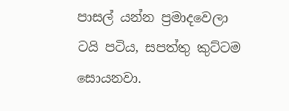පාසල් යන්න ප්‍රමාදවෙලා ටයි පටිය, සපත්තු කුට්ටම සොයනවා.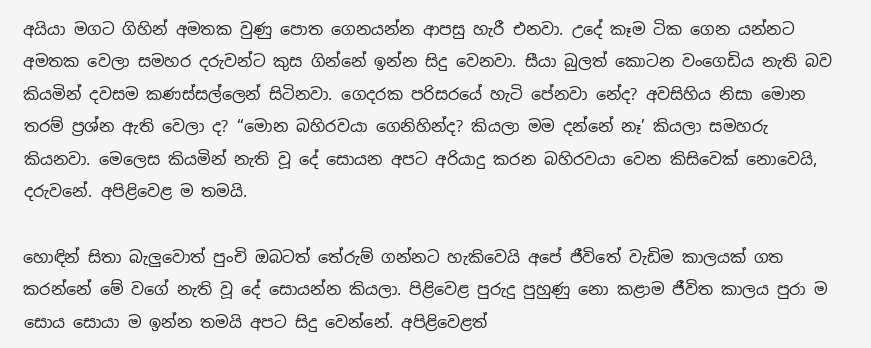අයියා මගට ගිහින් අමතක වුණු පොත ගෙනයන්න ආපසු හැරී එනවා. උදේ කෑම ටික ගෙන යන්නට අමතක වෙලා සමහර දරුවන්ට කුස ගින්නේ ඉන්න සිදු වෙනවා. සීයා බුලත් කොටන වංගෙඩිය නැති බව කියමින් දවසම කණස්සල්ලෙන් සිටිනවා. ගෙදරක පරිසරයේ හැටි පේනවා නේද? අවසිහිය නිසා මොන තරම් ප්‍රශ්න ඇති වෙලා ද? “මොන බහිරවයා ගෙනිහින්ද? කියලා මම දන්නේ නෑ’ කියලා සමහරු කියනවා. මෙලෙස කියමින් නැති වූ දේ සොයන අපට අරියාදු කරන බහිරවයා වෙන කිසිවෙක් නොවෙයි, දරුවනේ. අපිළිවෙළ ම තමයි.

හොඳින් සිතා බැලුවොත් පුංචි ඔබටත් තේරුම් ගන්නට හැකිවෙයි අපේ ජීවිතේ වැඩිම කාලයක් ගත කරන්නේ මේ වගේ නැති වූ දේ සොයන්න කියලා. පිළිවෙළ පුරුදු පුහුණු නො කළාම ජීවිත කාලය පුරා ම සොය සොයා ම ඉන්න තමයි අපට සිදු වෙන්නේ. අපිළිවෙළත්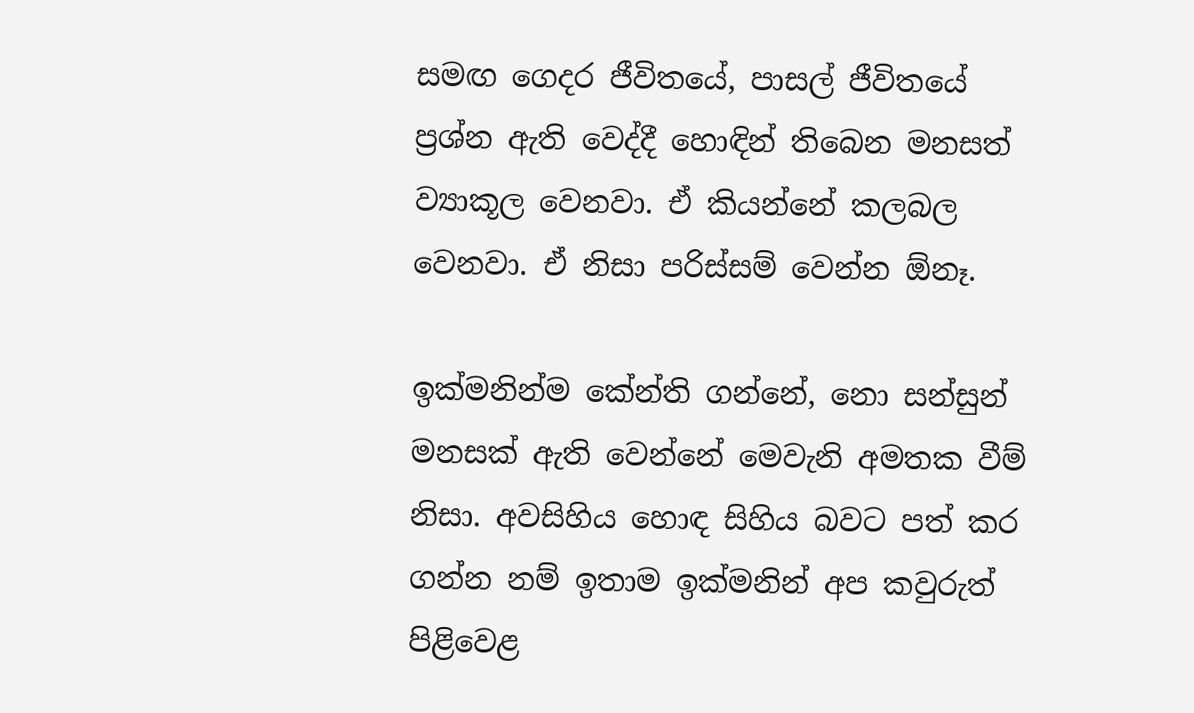සමඟ ගෙදර ජීවිතයේ, පාසල් ජීවිතයේ ප්‍රශ්න ඇති වෙද්දී හොඳින් තිබෙන මනසත් ව්‍යාකූල වෙනවා. ඒ කියන්නේ කලබල වෙනවා. ඒ නිසා පරිස්සම් වෙන්න ඕනෑ.

ඉක්මනින්ම කේන්ති ගන්නේ, නො සන්සුන් මනසක් ඇති වෙන්නේ මෙවැනි අමතක වීම් නිසා. අවසිහිය හොඳ සිහිය බවට පත් කර ගන්න නම් ඉතාම ඉක්මනින් අප කවුරුත් පිළිවෙළ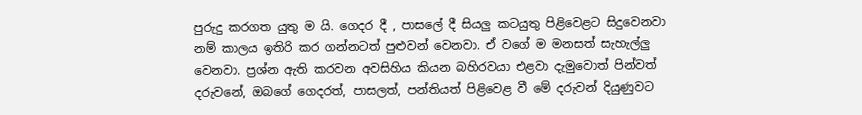පුරුදු කරගත යුතු ම යි. ගෙදර දී , පාසලේ දී සියලු කටයුතු පිළිවෙළට සිදුවෙනවා නම් කාලය ඉතිරි කර ගන්නටත් පුළුවන් වෙනවා. ඒ වගේ ම මනසත් සැහැල්ලු වෙනවා. ප්‍රශ්න ඇති කරවන අවසිහිය කියන බහිරවයා එළවා දැමුවොත් පින්වත් දරුවනේ, ඔබගේ ගෙදරත්, පාසලත්, පන්තියත් පිළිවෙළ වී මේ දරුවන් දියුණුවට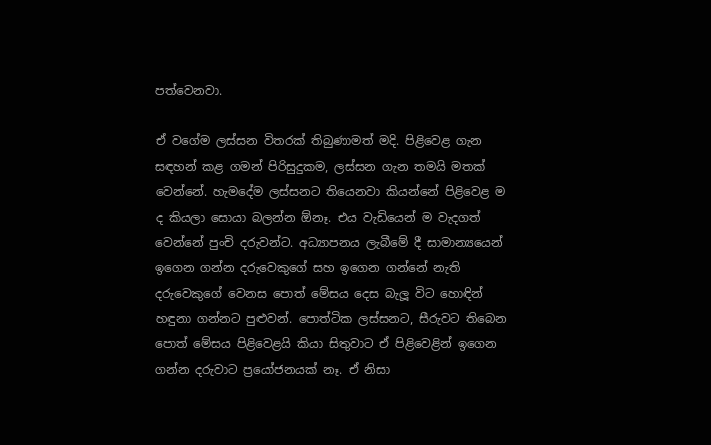පත්වෙනවා.

ඒ වගේම ලස්සන විතරක් තිබුණාමත් මදි. පිළිවෙළ ගැන සඳහන් කළ ගමන් පිරිසුදුකම, ලස්සන ගැන තමයි මතක් වෙන්නේ. හැමදේම ලස්සනට තියෙනවා කියන්නේ පිළිවෙළ ම ද කියලා සොයා බලන්න ඕනෑ. එය වැඩියෙන් ම වැදගත් වෙන්නේ පුංචි දරුවන්ට. අධ්‍යාපනය ලැබීමේ දී සාමාන්‍යයෙන් ඉගෙන ගන්න දරුවෙකුගේ සහ ඉගෙන ගන්නේ නැති දරුවෙකුගේ වෙනස පොත් මේසය දෙස බැලූ විට හොඳින් හඳුනා ගන්නට පුළුවන්. පොත්ටික ලස්සනට, සීරුවට තිබෙන පොත් මේසය පිළිවෙළයි කියා සිතුවාට ඒ පිළිවෙළින් ඉගෙන ගන්න දරුවාට ප්‍රයෝජනයක් නෑ. ඒ නිසා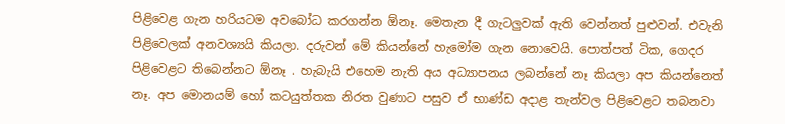පිළිවෙළ ගැන හරියටම අවබෝධ කරගන්න ඕනෑ. මෙතැන දී ගැටලුවක් ඇති වෙන්නත් පුළුවන්. එවැනි පිළිවෙලක් අනවශ්‍යයි කියලා. දරුවන් මේ කියන්නේ හැමෝම ගැන නොවෙයි. පොත්පත් ටික, ගෙදර පිළිවෙළට තිබෙන්නට ඕනෑ . හැබැයි එහෙම නැති අය අධ්‍යාපනය ලබන්නේ නෑ කියලා අප කියන්නෙත් නෑ. අප මොනයම් හෝ කටයුත්තක නිරත වුණාට පසුව ඒ භාණ්ඩ අදාළ තැන්වල පිළිවෙළට තබනවා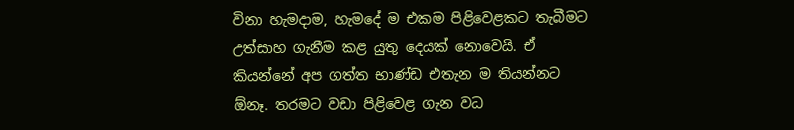විනා හැමදාම, හැමදේ ම එකම පිළිවෙළකට තැබීමට උත්සාහ ගැනීම කළ යුතු දෙයක් නොවෙයි. ඒ කියන්නේ අප ගත්ත භාණ්ඩ එතැන ම තියන්නට ඕනෑ. තරමට වඩා පිළිවෙළ ගැන වධ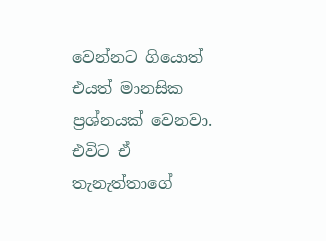වෙන්නට ගියොත් එයත් මානසික ප්‍රශ්නයක් වෙනවා. එවිට ඒ තැනැත්තාගේ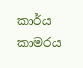කාර්ය කාමරය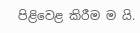පිළිවෙළ කිරීම ම යි.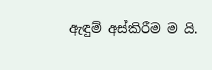ඇඳුම් අස්කිරීම ම යි.